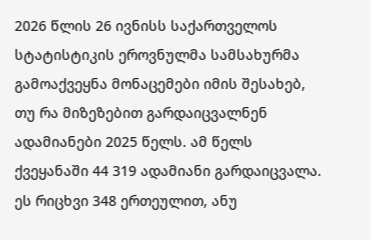2026 წლის 26 ივნისს საქართველოს სტატისტიკის ეროვნულმა სამსახურმა გამოაქვეყნა მონაცემები იმის შესახებ, თუ რა მიზეზებით გარდაიცვალნენ ადამიანები 2025 წელს. ამ წელს ქვეყანაში 44 319 ადამიანი გარდაიცვალა. ეს რიცხვი 348 ერთეულით, ანუ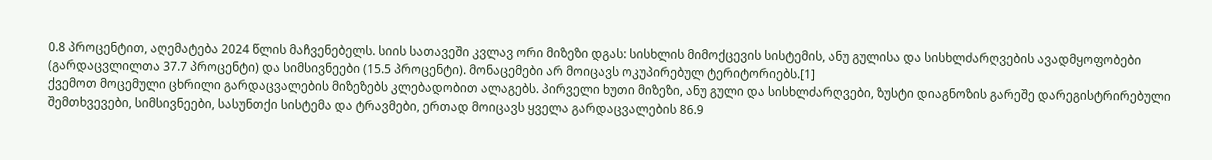0.8 პროცენტით, აღემატება 2024 წლის მაჩვენებელს. სიის სათავეში კვლავ ორი მიზეზი დგას: სისხლის მიმოქცევის სისტემის, ანუ გულისა და სისხლძარღვების ავადმყოფობები (გარდაცვლილთა 37.7 პროცენტი) და სიმსივნეები (15.5 პროცენტი). მონაცემები არ მოიცავს ოკუპირებულ ტერიტორიებს.[1]
ქვემოთ მოცემული ცხრილი გარდაცვალების მიზეზებს კლებადობით ალაგებს. პირველი ხუთი მიზეზი, ანუ გული და სისხლძარღვები, ზუსტი დიაგნოზის გარეშე დარეგისტრირებული შემთხვევები, სიმსივნეები, სასუნთქი სისტემა და ტრავმები, ერთად მოიცავს ყველა გარდაცვალების 86.9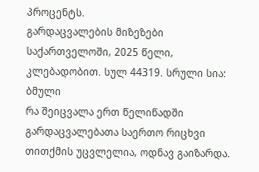პროცენტს.
გარდაცვალების მიზეზები საქართველოში, 2025 წელი, კლებადობით. სულ 44319. სრული სია: ბმული
რა შეიცვალა ერთ წელიწადში
გარდაცვალებათა საერთო რიცხვი თითქმის უცვლელია, ოდნავ გაიზარდა.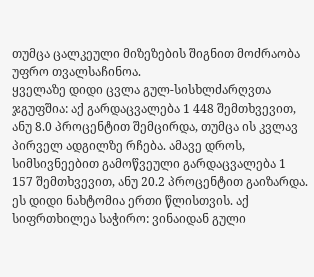თუმცა ცალკეული მიზეზების შიგნით მოძრაობა უფრო თვალსაჩინოა.
ყველაზე დიდი ცვლა გულ-სისხლძარღვთა ჯგუფშია: აქ გარდაცვალება 1 448 შემთხვევით, ანუ 8.0 პროცენტით შემცირდა, თუმცა ის კვლავ პირველ ადგილზე რჩება. ამავე დროს, სიმსივნეებით გამოწვეული გარდაცვალება 1 157 შემთხვევით, ანუ 20.2 პროცენტით გაიზარდა. ეს დიდი ნახტომია ერთი წლისთვის. აქ სიფრთხილეა საჭირო: ვინაიდან გული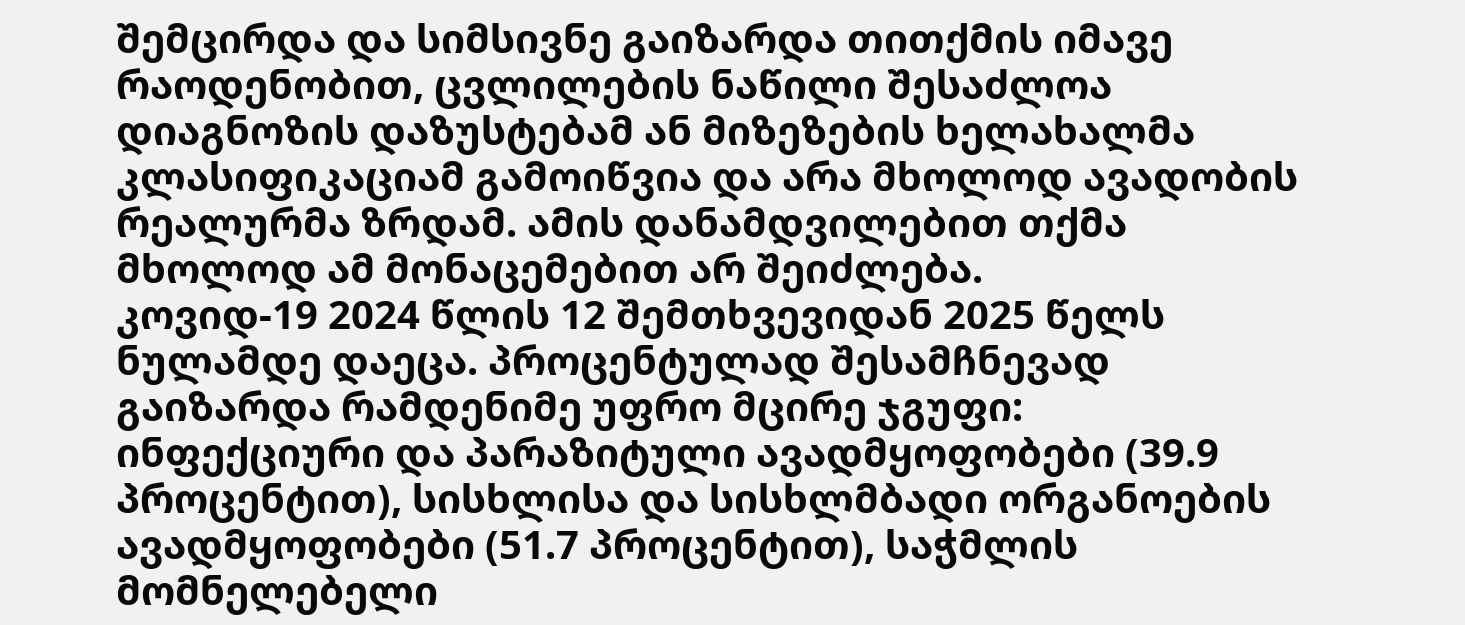შემცირდა და სიმსივნე გაიზარდა თითქმის იმავე რაოდენობით, ცვლილების ნაწილი შესაძლოა დიაგნოზის დაზუსტებამ ან მიზეზების ხელახალმა კლასიფიკაციამ გამოიწვია და არა მხოლოდ ავადობის რეალურმა ზრდამ. ამის დანამდვილებით თქმა მხოლოდ ამ მონაცემებით არ შეიძლება.
კოვიდ-19 2024 წლის 12 შემთხვევიდან 2025 წელს ნულამდე დაეცა. პროცენტულად შესამჩნევად გაიზარდა რამდენიმე უფრო მცირე ჯგუფი: ინფექციური და პარაზიტული ავადმყოფობები (39.9 პროცენტით), სისხლისა და სისხლმბადი ორგანოების ავადმყოფობები (51.7 პროცენტით), საჭმლის მომნელებელი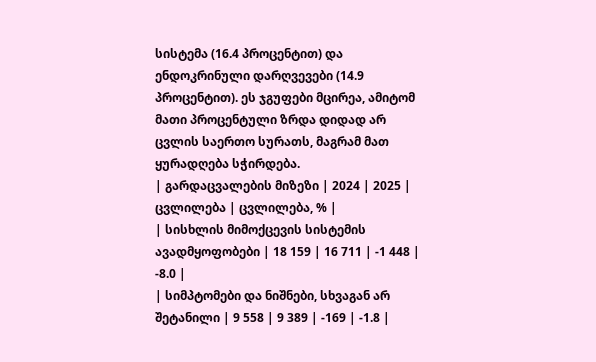სისტემა (16.4 პროცენტით) და ენდოკრინული დარღვევები (14.9 პროცენტით). ეს ჯგუფები მცირეა, ამიტომ მათი პროცენტული ზრდა დიდად არ ცვლის საერთო სურათს, მაგრამ მათ ყურადღება სჭირდება.
| გარდაცვალების მიზეზი | 2024 | 2025 | ცვლილება | ცვლილება, % |
| სისხლის მიმოქცევის სისტემის ავადმყოფობები | 18 159 | 16 711 | -1 448 | -8.0 |
| სიმპტომები და ნიშნები, სხვაგან არ შეტანილი | 9 558 | 9 389 | -169 | -1.8 |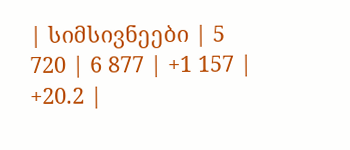| სიმსივნეები | 5 720 | 6 877 | +1 157 | +20.2 |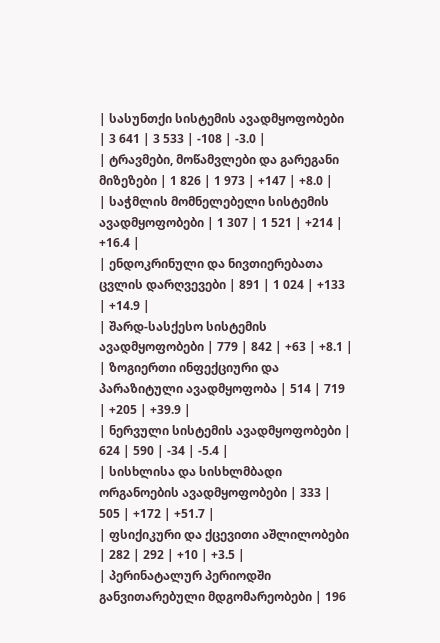| სასუნთქი სისტემის ავადმყოფობები | 3 641 | 3 533 | -108 | -3.0 |
| ტრავმები, მოწამვლები და გარეგანი მიზეზები | 1 826 | 1 973 | +147 | +8.0 |
| საჭმლის მომნელებელი სისტემის ავადმყოფობები | 1 307 | 1 521 | +214 | +16.4 |
| ენდოკრინული და ნივთიერებათა ცვლის დარღვევები | 891 | 1 024 | +133 | +14.9 |
| შარდ-სასქესო სისტემის ავადმყოფობები | 779 | 842 | +63 | +8.1 |
| ზოგიერთი ინფექციური და პარაზიტული ავადმყოფობა | 514 | 719 | +205 | +39.9 |
| ნერვული სისტემის ავადმყოფობები | 624 | 590 | -34 | -5.4 |
| სისხლისა და სისხლმბადი ორგანოების ავადმყოფობები | 333 | 505 | +172 | +51.7 |
| ფსიქიკური და ქცევითი აშლილობები | 282 | 292 | +10 | +3.5 |
| პერინატალურ პერიოდში განვითარებული მდგომარეობები | 196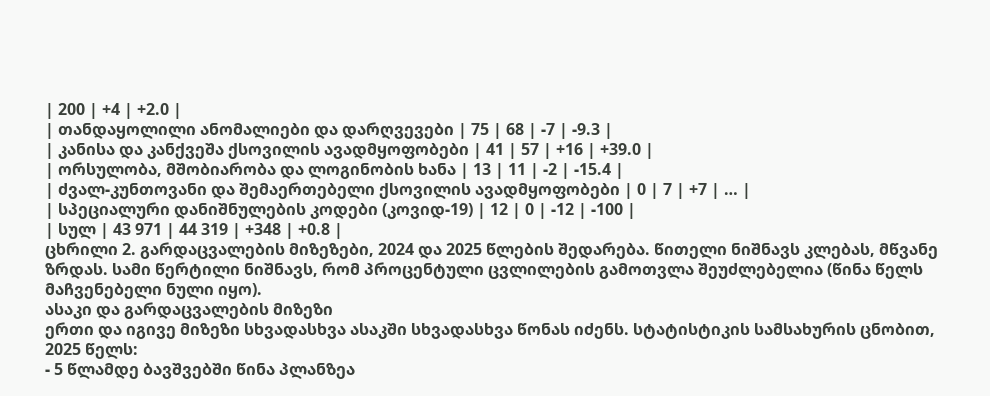| 200 | +4 | +2.0 |
| თანდაყოლილი ანომალიები და დარღვევები | 75 | 68 | -7 | -9.3 |
| კანისა და კანქვეშა ქსოვილის ავადმყოფობები | 41 | 57 | +16 | +39.0 |
| ორსულობა, მშობიარობა და ლოგინობის ხანა | 13 | 11 | -2 | -15.4 |
| ძვალ-კუნთოვანი და შემაერთებელი ქსოვილის ავადმყოფობები | 0 | 7 | +7 | … |
| სპეციალური დანიშნულების კოდები (კოვიდ-19) | 12 | 0 | -12 | -100 |
| სულ | 43 971 | 44 319 | +348 | +0.8 |
ცხრილი 2. გარდაცვალების მიზეზები, 2024 და 2025 წლების შედარება. წითელი ნიშნავს კლებას, მწვანე ზრდას. სამი წერტილი ნიშნავს, რომ პროცენტული ცვლილების გამოთვლა შეუძლებელია (წინა წელს მაჩვენებელი ნული იყო).
ასაკი და გარდაცვალების მიზეზი
ერთი და იგივე მიზეზი სხვადასხვა ასაკში სხვადასხვა წონას იძენს. სტატისტიკის სამსახურის ცნობით, 2025 წელს:
- 5 წლამდე ბავშვებში წინა პლანზეა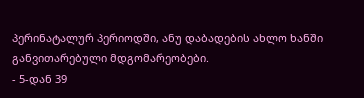პერინატალურ პერიოდში, ანუ დაბადების ახლო ხანში განვითარებული მდგომარეობები.
- 5-დან 39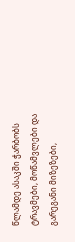წლამდე ასაკში ჭარბობს ტრავმები, მოწამვლები და გარეგანი მიზეზები,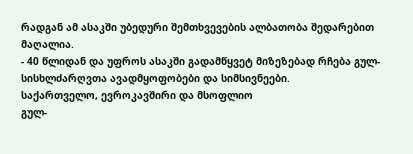რადგან ამ ასაკში უბედური შემთხვევების ალბათობა შედარებით მაღალია.
- 40 წლიდან და უფროს ასაკში გადამწყვეტ მიზეზებად რჩება გულ-სისხლძარღვთა ავადმყოფობები და სიმსივნეები.
საქართველო, ევროკავშირი და მსოფლიო
გულ-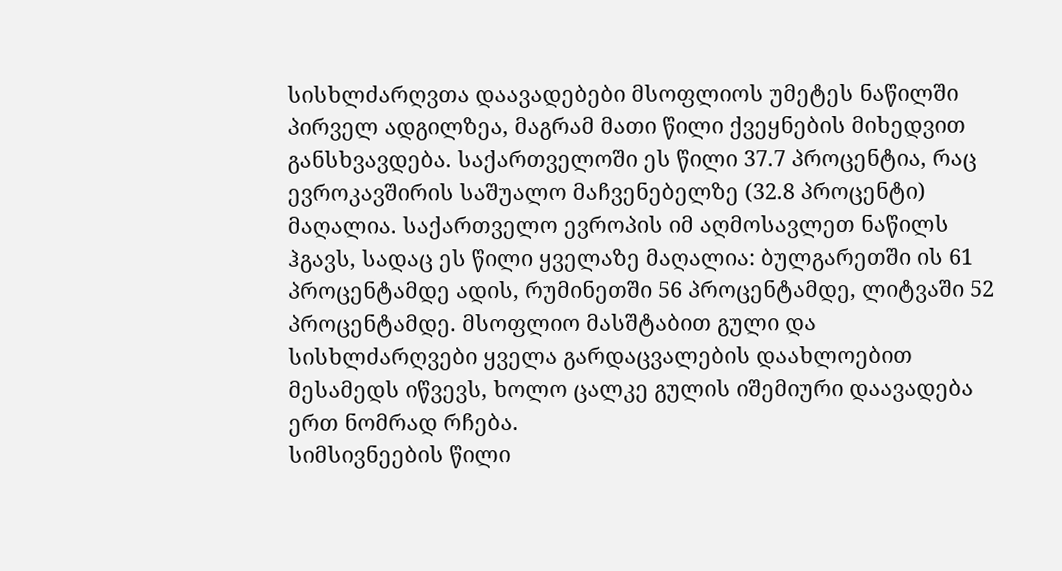სისხლძარღვთა დაავადებები მსოფლიოს უმეტეს ნაწილში პირველ ადგილზეა, მაგრამ მათი წილი ქვეყნების მიხედვით განსხვავდება. საქართველოში ეს წილი 37.7 პროცენტია, რაც ევროკავშირის საშუალო მაჩვენებელზე (32.8 პროცენტი) მაღალია. საქართველო ევროპის იმ აღმოსავლეთ ნაწილს ჰგავს, სადაც ეს წილი ყველაზე მაღალია: ბულგარეთში ის 61 პროცენტამდე ადის, რუმინეთში 56 პროცენტამდე, ლიტვაში 52 პროცენტამდე. მსოფლიო მასშტაბით გული და სისხლძარღვები ყველა გარდაცვალების დაახლოებით მესამედს იწვევს, ხოლო ცალკე გულის იშემიური დაავადება ერთ ნომრად რჩება.
სიმსივნეების წილი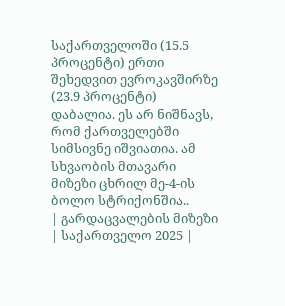საქართველოში (15.5 პროცენტი) ერთი შეხედვით ევროკავშირზე (23.9 პროცენტი) დაბალია. ეს არ ნიშნავს, რომ ქართველებში სიმსივნე იშვიათია. ამ სხვაობის მთავარი მიზეზი ცხრილ მე-4-ის ბოლო სტრიქონშია..
| გარდაცვალების მიზეზი | საქართველო 2025 |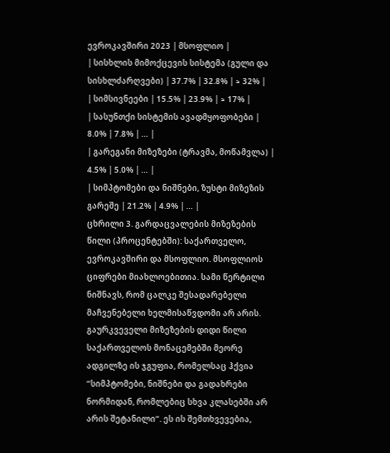ევროკავშირი 2023 | მსოფლიო |
| სისხლის მიმოქცევის სისტემა (გული და სისხლძარღვები) | 37.7% | 32.8% | ≈ 32% |
| სიმსივნეები | 15.5% | 23.9% | ≈ 17% |
| სასუნთქი სისტემის ავადმყოფობები | 8.0% | 7.8% | … |
| გარეგანი მიზეზები (ტრავმა, მოწამვლა) | 4.5% | 5.0% | … |
| სიმპტომები და ნიშნები, ზუსტი მიზეზის გარეშე | 21.2% | 4.9% | … |
ცხრილი 3. გარდაცვალების მიზეზების წილი (პროცენტებში): საქართველო, ევროკავშირი და მსოფლიო. მსოფლიოს ციფრები მიახლოებითია. სამი წერტილი ნიშნავს, რომ ცალკე შესადარებელი მაჩვენებელი ხელმისაწვდომი არ არის.
გაურკვეველი მიზეზების დიდი წილი
საქართველოს მონაცემებში მეორე ადგილზე ის ჯგუფია, რომელსაც ჰქვია “სიმპტომები, ნიშნები და გადახრები ნორმიდან, რომლებიც სხვა კლასებში არ არის შეტანილი“. ეს ის შემთხვევებია,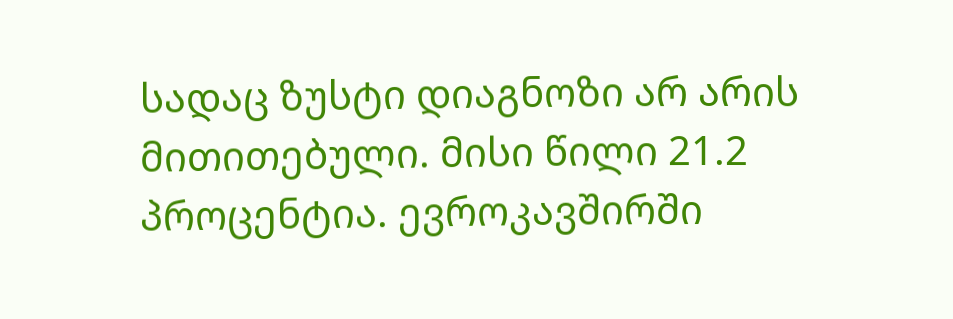სადაც ზუსტი დიაგნოზი არ არის მითითებული. მისი წილი 21.2 პროცენტია. ევროკავშირში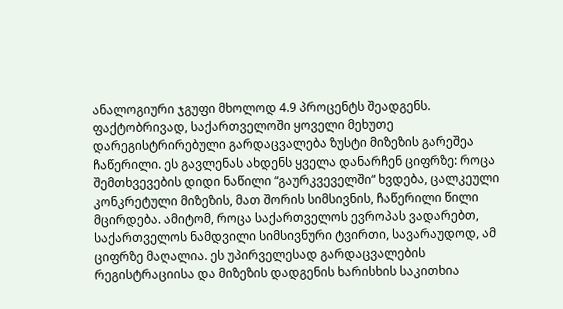ანალოგიური ჯგუფი მხოლოდ 4.9 პროცენტს შეადგენს.
ფაქტობრივად, საქართველოში ყოველი მეხუთე დარეგისტრირებული გარდაცვალება ზუსტი მიზეზის გარეშეა ჩაწერილი. ეს გავლენას ახდენს ყველა დანარჩენ ციფრზე: როცა შემთხვევების დიდი ნაწილი “გაურკვეველში“ ხვდება, ცალკეული კონკრეტული მიზეზის, მათ შორის სიმსივნის, ჩაწერილი წილი მცირდება. ამიტომ, როცა საქართველოს ევროპას ვადარებთ, საქართველოს ნამდვილი სიმსივნური ტვირთი, სავარაუდოდ, ამ ციფრზე მაღალია. ეს უპირველესად გარდაცვალების რეგისტრაციისა და მიზეზის დადგენის ხარისხის საკითხია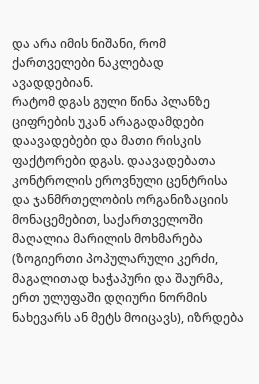და არა იმის ნიშანი, რომ ქართველები ნაკლებად ავადდებიან.
რატომ დგას გული წინა პლანზე
ციფრების უკან არაგადამდები დაავადებები და მათი რისკის ფაქტორები დგას. დაავადებათა კონტროლის ეროვნული ცენტრისა და ჯანმრთელობის ორგანიზაციის მონაცემებით, საქართველოში მაღალია მარილის მოხმარება (ზოგიერთი პოპულარული კერძი, მაგალითად ხაჭაპური და შაურმა, ერთ ულუფაში დღიური ნორმის ნახევარს ან მეტს მოიცავს), იზრდება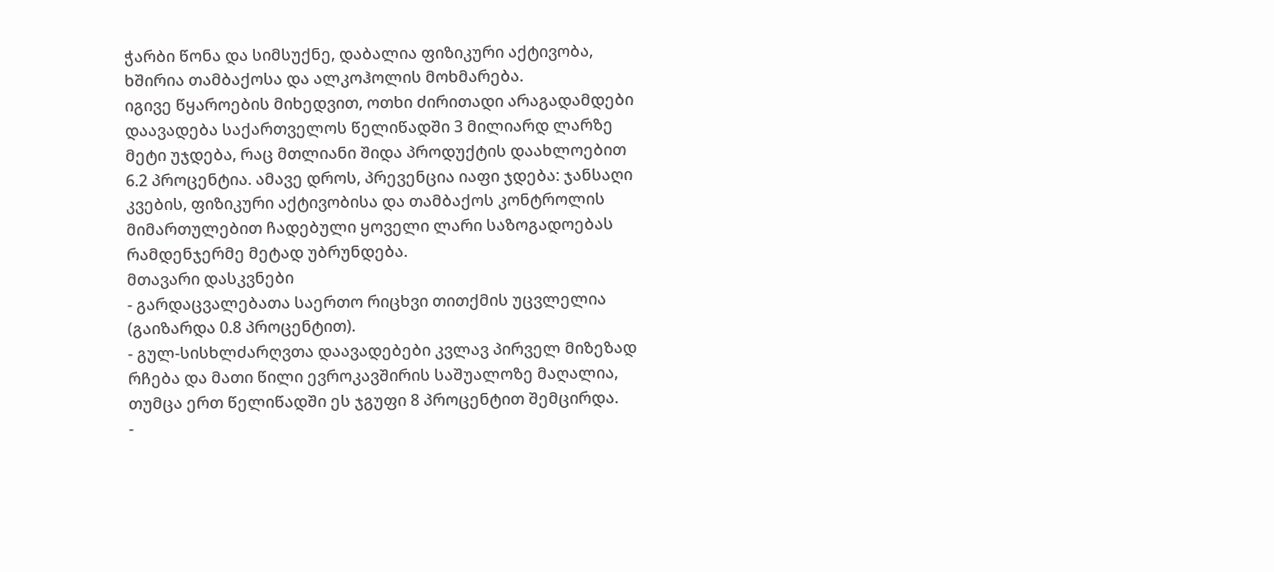ჭარბი წონა და სიმსუქნე, დაბალია ფიზიკური აქტივობა, ხშირია თამბაქოსა და ალკოჰოლის მოხმარება.
იგივე წყაროების მიხედვით, ოთხი ძირითადი არაგადამდები დაავადება საქართველოს წელიწადში 3 მილიარდ ლარზე მეტი უჯდება, რაც მთლიანი შიდა პროდუქტის დაახლოებით 6.2 პროცენტია. ამავე დროს, პრევენცია იაფი ჯდება: ჯანსაღი კვების, ფიზიკური აქტივობისა და თამბაქოს კონტროლის მიმართულებით ჩადებული ყოველი ლარი საზოგადოებას რამდენჯერმე მეტად უბრუნდება.
მთავარი დასკვნები
- გარდაცვალებათა საერთო რიცხვი თითქმის უცვლელია (გაიზარდა 0.8 პროცენტით).
- გულ-სისხლძარღვთა დაავადებები კვლავ პირველ მიზეზად რჩება და მათი წილი ევროკავშირის საშუალოზე მაღალია, თუმცა ერთ წელიწადში ეს ჯგუფი 8 პროცენტით შემცირდა.
-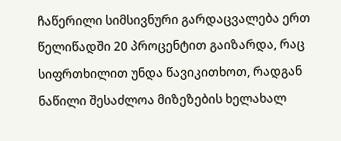ჩაწერილი სიმსივნური გარდაცვალება ერთ წელიწადში 20 პროცენტით გაიზარდა, რაც სიფრთხილით უნდა წავიკითხოთ, რადგან ნაწილი შესაძლოა მიზეზების ხელახალ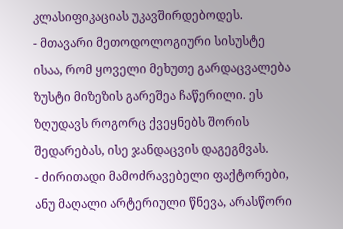კლასიფიკაციას უკავშირდებოდეს.
- მთავარი მეთოდოლოგიური სისუსტე ისაა, რომ ყოველი მეხუთე გარდაცვალება ზუსტი მიზეზის გარეშეა ჩაწერილი. ეს ზღუდავს როგორც ქვეყნებს შორის შედარებას, ისე ჯანდაცვის დაგეგმვას.
- ძირითადი მამოძრავებელი ფაქტორები, ანუ მაღალი არტერიული წნევა, არასწორი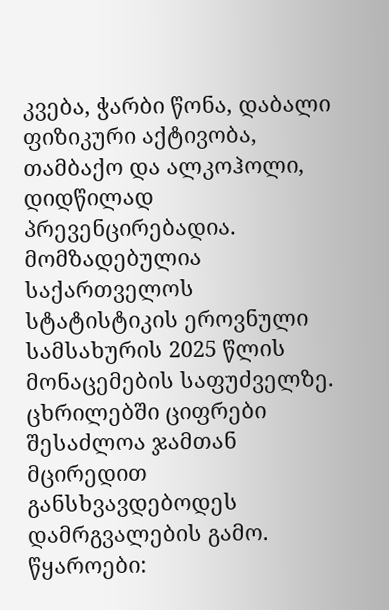კვება, ჭარბი წონა, დაბალი ფიზიკური აქტივობა, თამბაქო და ალკოჰოლი, დიდწილად პრევენცირებადია.
მომზადებულია საქართველოს სტატისტიკის ეროვნული სამსახურის 2025 წლის მონაცემების საფუძველზე. ცხრილებში ციფრები შესაძლოა ჯამთან მცირედით განსხვავდებოდეს დამრგვალების გამო.
წყაროები: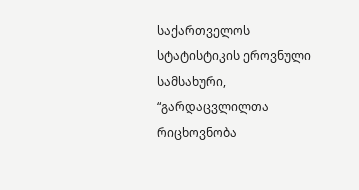საქართველოს სტატისტიკის ეროვნული სამსახური, “გარდაცვლილთა რიცხოვნობა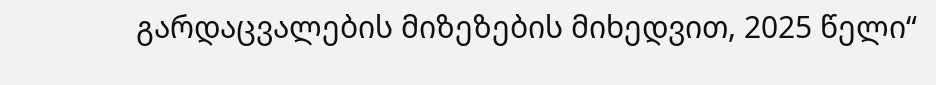გარდაცვალების მიზეზების მიხედვით, 2025 წელი“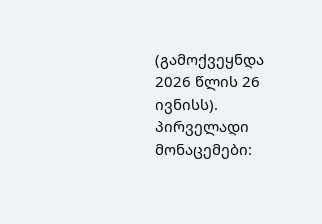(გამოქვეყნდა 2026 წლის 26 ივნისს). პირველადი მონაცემები: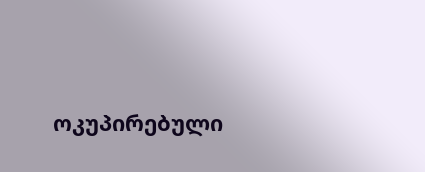ოკუპირებული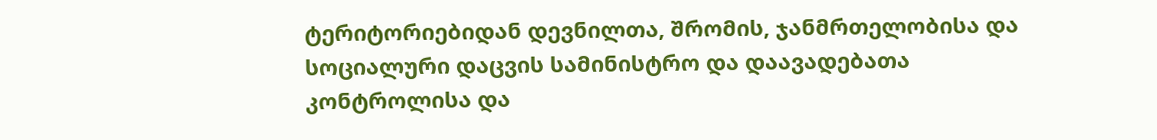ტერიტორიებიდან დევნილთა, შრომის, ჯანმრთელობისა და სოციალური დაცვის სამინისტრო და დაავადებათა კონტროლისა და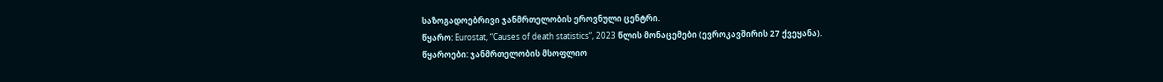საზოგადოებრივი ჯანმრთელობის ეროვნული ცენტრი.
წყარო: Eurostat, “Causes of death statistics“, 2023 წლის მონაცემები (ევროკავშირის 27 ქვეყანა).
წყაროები: ჯანმრთელობის მსოფლიო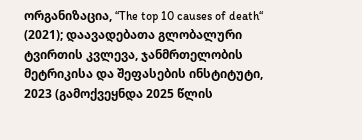ორგანიზაცია, “The top 10 causes of death“ (2021); დაავადებათა გლობალური ტვირთის კვლევა, ჯანმრთელობის მეტრიკისა და შეფასების ინსტიტუტი, 2023 (გამოქვეყნდა 2025 წლის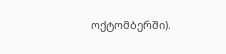ოქტომბერში).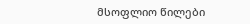მსოფლიო წილები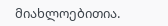მიახლოებითია.